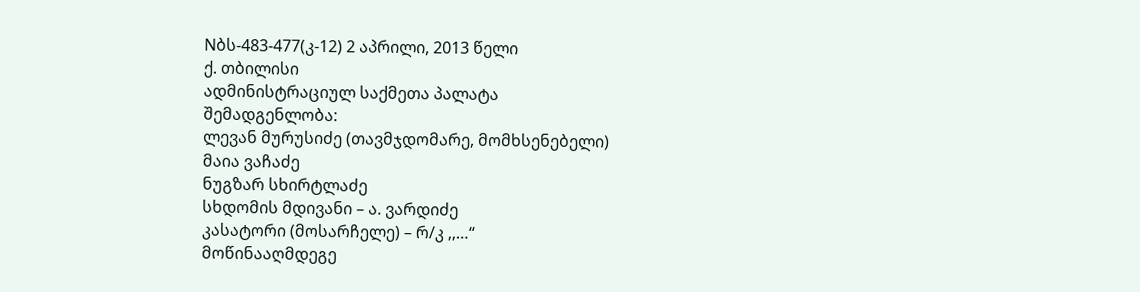Nბს-483-477(კ-12) 2 აპრილი, 2013 წელი
ქ. თბილისი
ადმინისტრაციულ საქმეთა პალატა
შემადგენლობა:
ლევან მურუსიძე (თავმჯდომარე, მომხსენებელი)
მაია ვაჩაძე
ნუგზარ სხირტლაძე
სხდომის მდივანი – ა. ვარდიძე
კასატორი (მოსარჩელე) – რ/კ ,,…“
მოწინააღმდეგე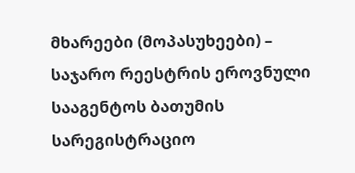მხარეები (მოპასუხეები) – საჯარო რეესტრის ეროვნული სააგენტოს ბათუმის სარეგისტრაციო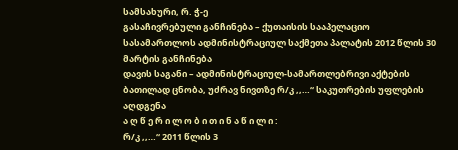სამსახური, რ. ჭ-ე
გასაჩივრებული განჩინება – ქუთაისის სააპელაციო სასამართლოს ადმინისტრაციულ საქმეთა პალატის 2012 წლის 30 მარტის განჩინება
დავის საგანი – ადმინისტრაციულ-სამართლებრივი აქტების ბათილად ცნობა, უძრავ ნივთზე რ/კ ,,…“ საკუთრების უფლების აღდგენა
ა ღ წ ე რ ი ლ ო ბ ი თ ი ნ ა წ ი ლ ი :
რ/კ ,,…“ 2011 წლის 3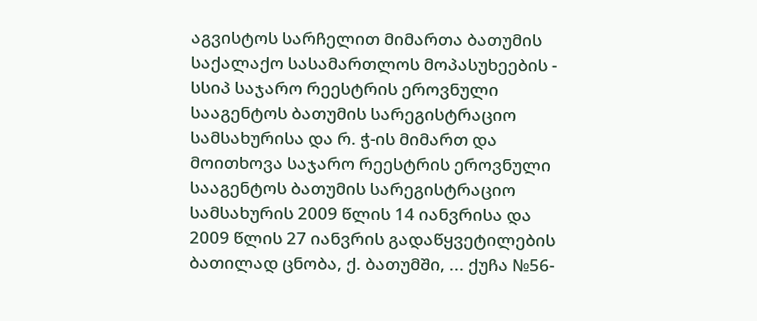აგვისტოს სარჩელით მიმართა ბათუმის საქალაქო სასამართლოს მოპასუხეების - სსიპ საჯარო რეესტრის ეროვნული სააგენტოს ბათუმის სარეგისტრაციო სამსახურისა და რ. ჭ-ის მიმართ და მოითხოვა საჯარო რეესტრის ეროვნული სააგენტოს ბათუმის სარეგისტრაციო სამსახურის 2009 წლის 14 იანვრისა და 2009 წლის 27 იანვრის გადაწყვეტილების ბათილად ცნობა, ქ. ბათუმში, ... ქუჩა №56-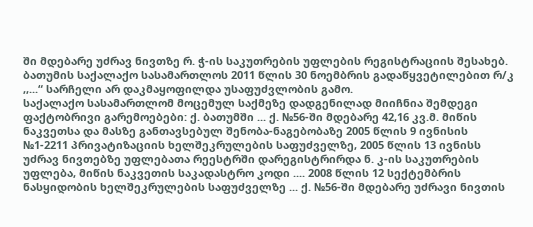ში მდებარე უძრავ ნივთზე რ. ჭ-ის საკუთრების უფლების რეგისტრაციის შესახებ.
ბათუმის საქალაქო სასამართლოს 2011 წლის 30 ნოემბრის გადაწყვეტილებით რ/კ ,,...“ სარჩელი არ დაკმაყოფილდა უსაფუძვლობის გამო.
საქალაქო სასამართლომ მოცემულ საქმეზე დადგენილად მიიჩნია შემდეგი ფაქტობრივი გარემოებები: ქ. ბათუმში ... ქ. №56-ში მდებარე 42,16 კვ.მ. მიწის ნაკვეთსა და მასზე განთავსებულ შენობა-ნაგებობაზე 2005 წლის 9 ივნისის №1-2211 პრივატიზაციის ხელშეკრულების საფუძველზე, 2005 წლის 13 ივნისს უძრავ ნივთებზე უფლებათა რეესტრში დარეგისტრირდა ნ. კ-ის საკუთრების უფლება, მიწის ნაკვეთის საკადასტრო კოდი .... 2008 წლის 12 სექტემბრის ნასყიდობის ხელშეკრულების საფუძველზე ... ქ. №56-ში მდებარე უძრავი ნივთის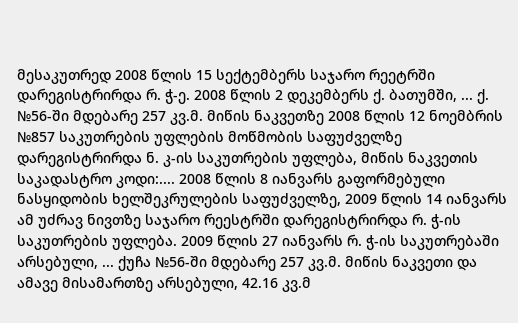მესაკუთრედ 2008 წლის 15 სექტემბერს საჯარო რეეტრში დარეგისტრირდა რ. ჭ-ე. 2008 წლის 2 დეკემბერს ქ. ბათუმში, ... ქ. №56-ში მდებარე 257 კვ.მ. მიწის ნაკვეთზე 2008 წლის 12 ნოემბრის №857 საკუთრების უფლების მოწმობის საფუძველზე დარეგისტრირდა ნ. კ-ის საკუთრების უფლება, მიწის ნაკვეთის საკადასტრო კოდი:.... 2008 წლის 8 იანვარს გაფორმებული ნასყიდობის ხელშეკრულების საფუძველზე, 2009 წლის 14 იანვარს ამ უძრავ ნივთზე საჯარო რეესტრში დარეგისტრირდა რ. ჭ-ის საკუთრების უფლება. 2009 წლის 27 იანვარს რ. ჭ-ის საკუთრებაში არსებული, ... ქუჩა №56-ში მდებარე 257 კვ.მ. მიწის ნაკვეთი და ამავე მისამართზე არსებული, 42.16 კვ.მ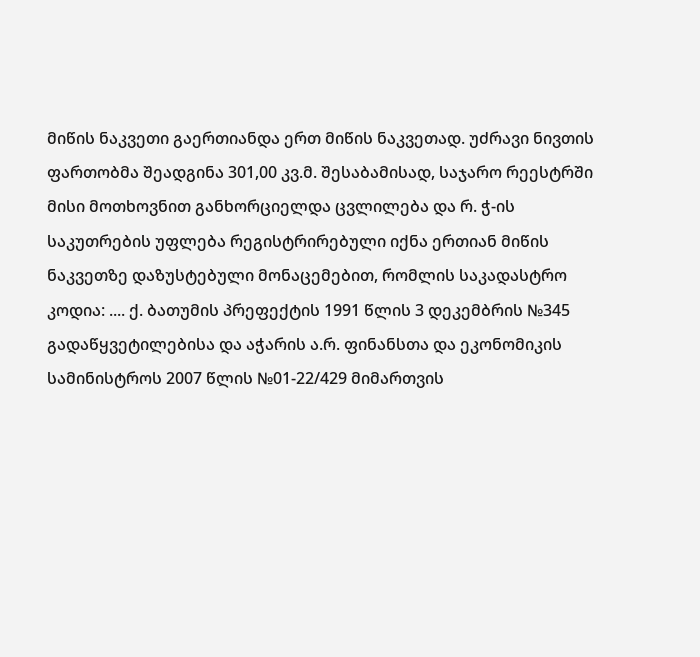მიწის ნაკვეთი გაერთიანდა ერთ მიწის ნაკვეთად. უძრავი ნივთის ფართობმა შეადგინა 301,00 კვ.მ. შესაბამისად, საჯარო რეესტრში მისი მოთხოვნით განხორციელდა ცვლილება და რ. ჭ-ის საკუთრების უფლება რეგისტრირებული იქნა ერთიან მიწის ნაკვეთზე დაზუსტებული მონაცემებით, რომლის საკადასტრო კოდია: .... ქ. ბათუმის პრეფექტის 1991 წლის 3 დეკემბრის №345 გადაწყვეტილებისა და აჭარის ა.რ. ფინანსთა და ეკონომიკის სამინისტროს 2007 წლის №01-22/429 მიმართვის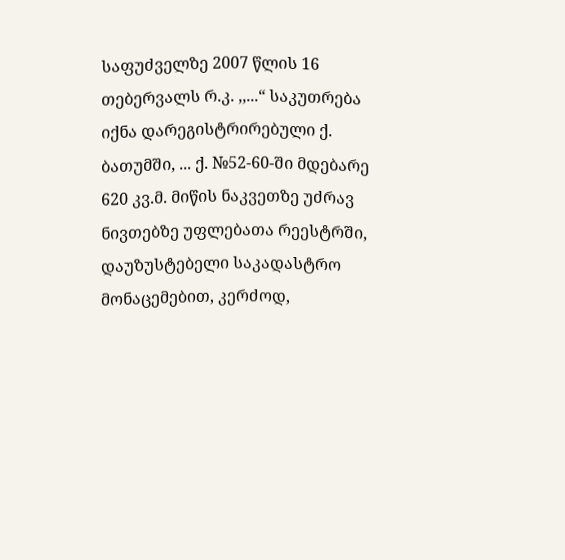საფუძველზე 2007 წლის 16 თებერვალს რ.კ. ,,...“ საკუთრება იქნა დარეგისტრირებული ქ. ბათუმში, ... ქ. №52-60-ში მდებარე 620 კვ.მ. მიწის ნაკვეთზე უძრავ ნივთებზე უფლებათა რეესტრში, დაუზუსტებელი საკადასტრო მონაცემებით, კერძოდ,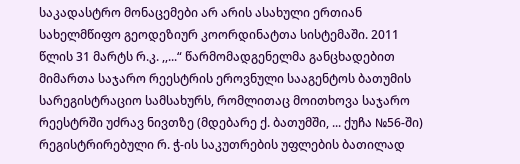საკადასტრო მონაცემები არ არის ასახული ერთიან სახელმწიფო გეოდეზიურ კოორდინატთა სისტემაში. 2011 წლის 31 მარტს რ.კ. ,,...“ წარმომადგენელმა განცხადებით მიმართა საჯარო რეესტრის ეროვნული სააგენტოს ბათუმის სარეგისტრაციო სამსახურს, რომლითაც მოითხოვა საჯარო რეესტრში უძრავ ნივთზე (მდებარე ქ. ბათუმში, ... ქუჩა №56-ში) რეგისტრირებული რ. ჭ-ის საკუთრების უფლების ბათილად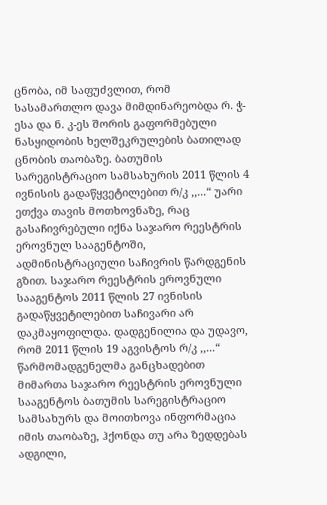ცნობა, იმ საფუძვლით, რომ სასამართლო დავა მიმდინარეობდა რ. ჭ-ესა და ნ. კ-ეს შორის გაფორმებული ნასყიდობის ხელშეკრულების ბათილად ცნობის თაობაზე. ბათუმის სარეგისტრაციო სამსახურის 2011 წლის 4 ივნისის გადაწყვეტილებით რ/კ ,,...“ უარი ეთქვა თავის მოთხოვნაზე, რაც გასაჩივრებული იქნა საჯარო რეესტრის ეროვნულ სააგენტოში, ადმინისტრაციული საჩივრის წარდგენის გზით. საჯარო რეესტრის ეროვნული სააგენტოს 2011 წლის 27 ივნისის გადაწყვეტილებით საჩივარი არ დაკმაყოფილდა. დადგენილია და უდავო, რომ 2011 წლის 19 აგვისტოს რ/კ ,,...“ წარმომადგენელმა განცხადებით მიმართა საჯარო რეესტრის ეროვნული სააგენტოს ბათუმის სარეგისტრაციო სამსახურს და მოითხოვა ინფორმაცია იმის თაობაზე, ჰქონდა თუ არა ზედდებას ადგილი,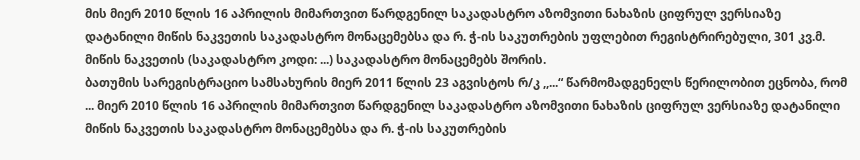მის მიერ 2010 წლის 16 აპრილის მიმართვით წარდგენილ საკადასტრო აზომვითი ნახაზის ციფრულ ვერსიაზე დატანილი მიწის ნაკვეთის საკადასტრო მონაცემებსა და რ. ჭ-ის საკუთრების უფლებით რეგისტრირებული, 301 კვ.მ. მიწის ნაკვეთის (საკადასტრო კოდი: ...) საკადასტრო მონაცემებს შორის.
ბათუმის სარეგისტრაციო სამსახურის მიერ 2011 წლის 23 აგვისტოს რ/კ ,,...“ წარმომადგენელს წერილობით ეცნობა, რომ ... მიერ 2010 წლის 16 აპრილის მიმართვით წარდგენილ საკადასტრო აზომვითი ნახაზის ციფრულ ვერსიაზე დატანილი მიწის ნაკვეთის საკადასტრო მონაცემებსა და რ. ჭ-ის საკუთრების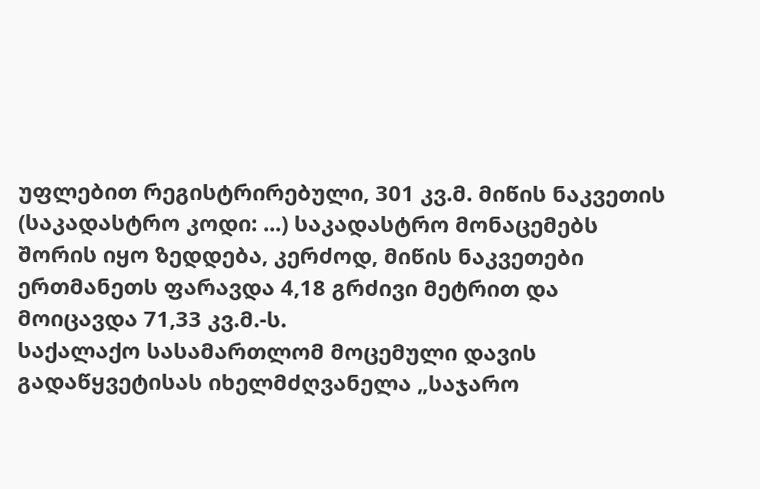უფლებით რეგისტრირებული, 301 კვ.მ. მიწის ნაკვეთის (საკადასტრო კოდი: ...) საკადასტრო მონაცემებს შორის იყო ზედდება, კერძოდ, მიწის ნაკვეთები ერთმანეთს ფარავდა 4,18 გრძივი მეტრით და მოიცავდა 71,33 კვ.მ.-ს.
საქალაქო სასამართლომ მოცემული დავის გადაწყვეტისას იხელმძღვანელა „საჯარო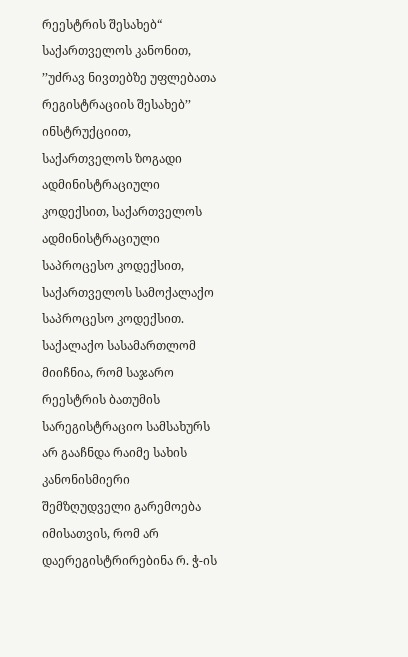რეესტრის შესახებ“ საქართველოს კანონით, ’’უძრავ ნივთებზე უფლებათა რეგისტრაციის შესახებ’’ ინსტრუქციით, საქართველოს ზოგადი ადმინისტრაციული კოდექსით, საქართველოს ადმინისტრაციული საპროცესო კოდექსით, საქართველოს სამოქალაქო საპროცესო კოდექსით.
საქალაქო სასამართლომ მიიჩნია, რომ საჯარო რეესტრის ბათუმის სარეგისტრაციო სამსახურს არ გააჩნდა რაიმე სახის კანონისმიერი შემზღუდველი გარემოება იმისათვის, რომ არ დაერეგისტრირებინა რ. ჭ-ის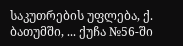საკუთრების უფლება, ქ. ბათუმში, ... ქუჩა №56-ში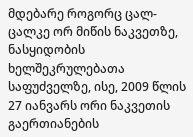მდებარე როგორც ცალ-ცალკე ორ მიწის ნაკვეთზე, ნასყიდობის ხელშეკრულებათა საფუძველზე, ისე, 2009 წლის 27 იანვარს ორი ნაკვეთის გაერთიანების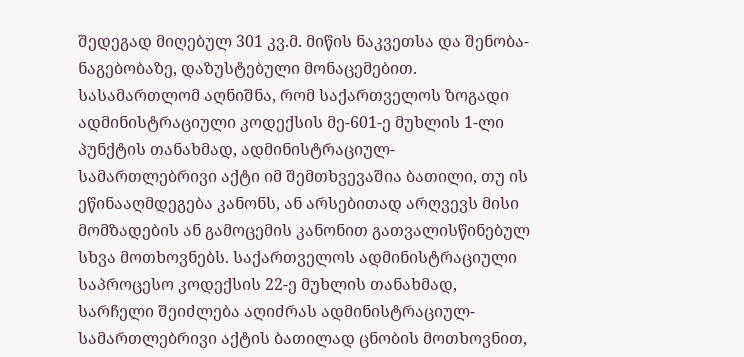შედეგად მიღებულ 301 კვ.მ. მიწის ნაკვეთსა და შენობა-ნაგებობაზე, დაზუსტებული მონაცემებით.
სასამართლომ აღნიშნა, რომ საქართველოს ზოგადი ადმინისტრაციული კოდექსის მე-601-ე მუხლის 1-ლი პუნქტის თანახმად, ადმინისტრაციულ-სამართლებრივი აქტი იმ შემთხვევაშია ბათილი, თუ ის ეწინააღმდეგება კანონს, ან არსებითად არღვევს მისი მომზადების ან გამოცემის კანონით გათვალისწინებულ სხვა მოთხოვნებს. საქართველოს ადმინისტრაციული საპროცესო კოდექსის 22-ე მუხლის თანახმად, სარჩელი შეიძლება აღიძრას ადმინისტრაციულ-სამართლებრივი აქტის ბათილად ცნობის მოთხოვნით,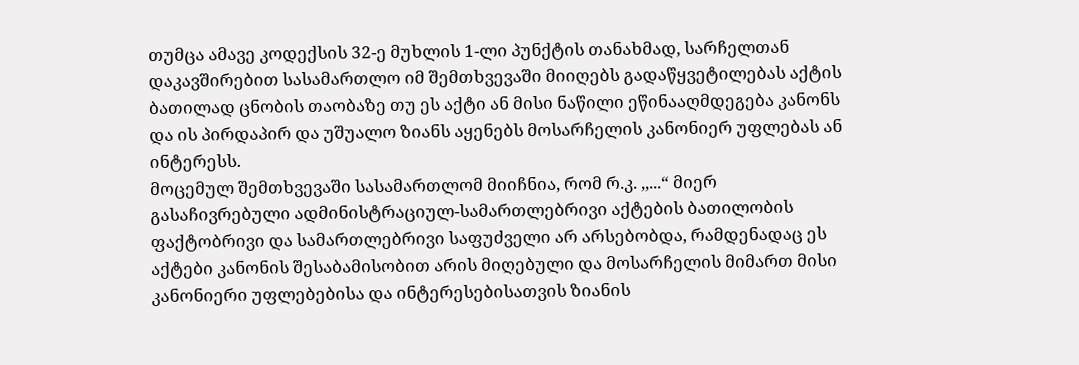თუმცა ამავე კოდექსის 32-ე მუხლის 1-ლი პუნქტის თანახმად, სარჩელთან დაკავშირებით სასამართლო იმ შემთხვევაში მიიღებს გადაწყვეტილებას აქტის ბათილად ცნობის თაობაზე თუ ეს აქტი ან მისი ნაწილი ეწინააღმდეგება კანონს და ის პირდაპირ და უშუალო ზიანს აყენებს მოსარჩელის კანონიერ უფლებას ან ინტერესს.
მოცემულ შემთხვევაში სასამართლომ მიიჩნია, რომ რ.კ. ,,...“ მიერ გასაჩივრებული ადმინისტრაციულ-სამართლებრივი აქტების ბათილობის ფაქტობრივი და სამართლებრივი საფუძველი არ არსებობდა, რამდენადაც ეს აქტები კანონის შესაბამისობით არის მიღებული და მოსარჩელის მიმართ მისი კანონიერი უფლებებისა და ინტერესებისათვის ზიანის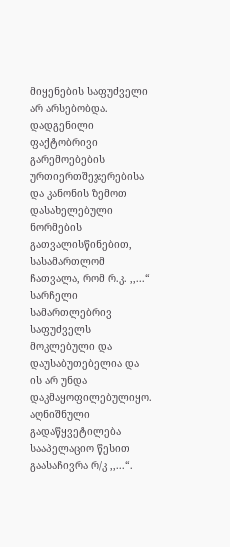მიყენების საფუძველი არ არსებობდა.
დადგენილი ფაქტობრივი გარემოებების ურთიერთშეჯერებისა და კანონის ზემოთ დასახელებული ნორმების გათვალისწინებით, სასამართლომ ჩათვალა, რომ რ.კ. ,,...“ სარჩელი სამართლებრივ საფუძველს მოკლებული და დაუსაბუთებელია და ის არ უნდა დაკმაყოფილებულიყო.
აღნიშნული გადაწყვეტილება სააპელაციო წესით გაასაჩივრა რ/კ ,,...“.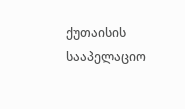ქუთაისის სააპელაციო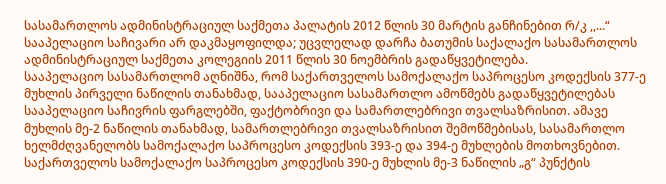სასამართლოს ადმინისტრაციულ საქმეთა პალატის 2012 წლის 30 მარტის განჩინებით რ/კ ,,...“ სააპელაციო საჩივარი არ დაკმაყოფილდა; უცვლელად დარჩა ბათუმის საქალაქო სასამართლოს ადმინისტრაციულ საქმეთა კოლეგიის 2011 წლის 30 ნოემბრის გადაწყვეტილება.
სააპელაციო სასამართლომ აღნიშნა, რომ საქართველოს სამოქალაქო საპროცესო კოდექსის 377-ე მუხლის პირველი ნაწილის თანახმად, სააპელაციო სასამართლო ამოწმებს გადაწყვეტილებას სააპელაციო საჩივრის ფარგლებში, ფაქტობრივი და სამართლებრივი თვალსაზრისით. ამავე მუხლის მე-2 ნაწილის თანახმად, სამართლებრივი თვალსაზრისით შემოწმებისას, სასამართლო ხელმძღვანელობს სამოქალაქო საპროცესო კოდექსის 393-ე და 394-ე მუხლების მოთხოვნებით. საქართველოს სამოქალაქო საპროცესო კოდექსის 390-ე მუხლის მე-3 ნაწილის „გ“ პუნქტის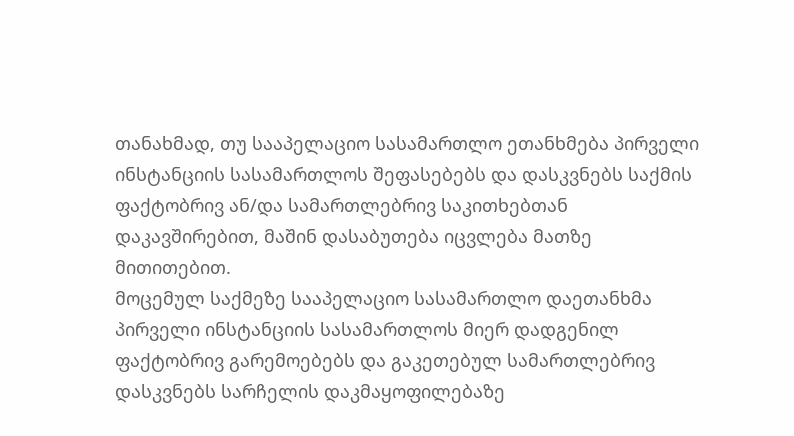თანახმად, თუ სააპელაციო სასამართლო ეთანხმება პირველი ინსტანციის სასამართლოს შეფასებებს და დასკვნებს საქმის ფაქტობრივ ან/და სამართლებრივ საკითხებთან დაკავშირებით, მაშინ დასაბუთება იცვლება მათზე მითითებით.
მოცემულ საქმეზე სააპელაციო სასამართლო დაეთანხმა პირველი ინსტანციის სასამართლოს მიერ დადგენილ ფაქტობრივ გარემოებებს და გაკეთებულ სამართლებრივ დასკვნებს სარჩელის დაკმაყოფილებაზე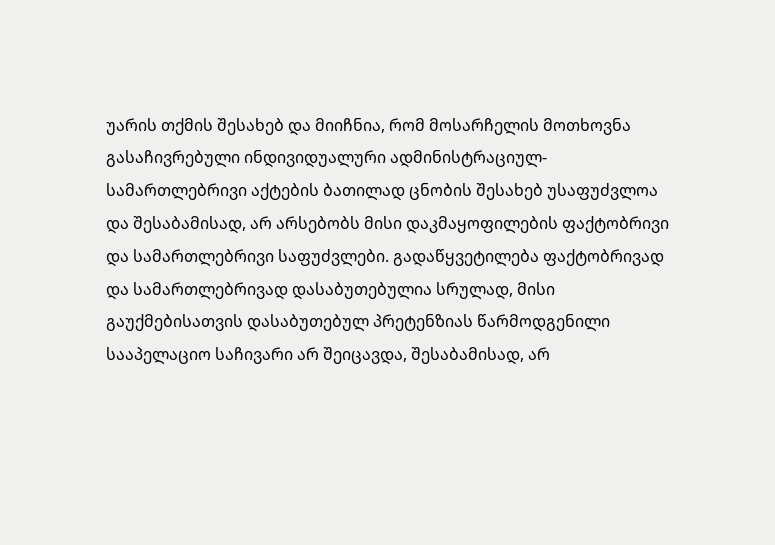უარის თქმის შესახებ და მიიჩნია, რომ მოსარჩელის მოთხოვნა გასაჩივრებული ინდივიდუალური ადმინისტრაციულ-სამართლებრივი აქტების ბათილად ცნობის შესახებ უსაფუძვლოა და შესაბამისად, არ არსებობს მისი დაკმაყოფილების ფაქტობრივი და სამართლებრივი საფუძვლები. გადაწყვეტილება ფაქტობრივად და სამართლებრივად დასაბუთებულია სრულად, მისი გაუქმებისათვის დასაბუთებულ პრეტენზიას წარმოდგენილი სააპელაციო საჩივარი არ შეიცავდა, შესაბამისად, არ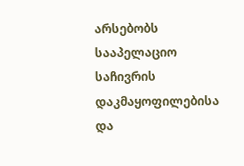არსებობს სააპელაციო საჩივრის დაკმაყოფილებისა და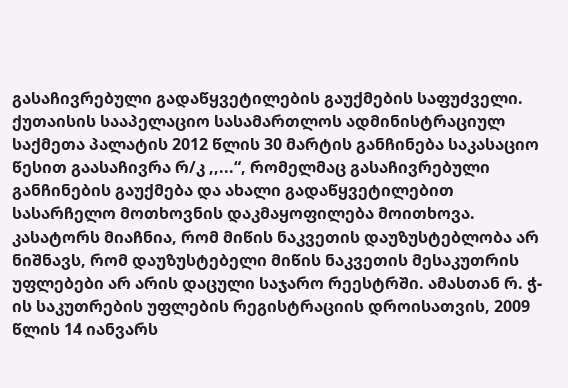გასაჩივრებული გადაწყვეტილების გაუქმების საფუძველი.
ქუთაისის სააპელაციო სასამართლოს ადმინისტრაციულ საქმეთა პალატის 2012 წლის 30 მარტის განჩინება საკასაციო წესით გაასაჩივრა რ/კ ,,...“, რომელმაც გასაჩივრებული განჩინების გაუქმება და ახალი გადაწყვეტილებით სასარჩელო მოთხოვნის დაკმაყოფილება მოითხოვა.
კასატორს მიაჩნია, რომ მიწის ნაკვეთის დაუზუსტებლობა არ ნიშნავს, რომ დაუზუსტებელი მიწის ნაკვეთის მესაკუთრის უფლებები არ არის დაცული საჯარო რეესტრში. ამასთან რ. ჭ-ის საკუთრების უფლების რეგისტრაციის დროისათვის, 2009 წლის 14 იანვარს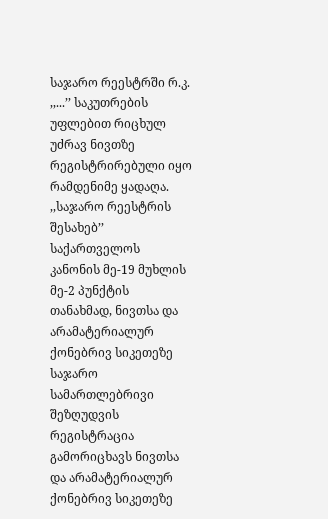საჯარო რეესტრში რ.კ. ,,...’’ საკუთრების უფლებით რიცხულ უძრავ ნივთზე რეგისტრირებული იყო რამდენიმე ყადაღა. ,,საჯარო რეესტრის შესახებ’’ საქართველოს კანონის მე-19 მუხლის მე-2 პუნქტის თანახმად, ნივთსა და არამატერიალურ ქონებრივ სიკეთეზე საჯარო სამართლებრივი შეზღუდვის რეგისტრაცია გამორიცხავს ნივთსა და არამატერიალურ ქონებრივ სიკეთეზე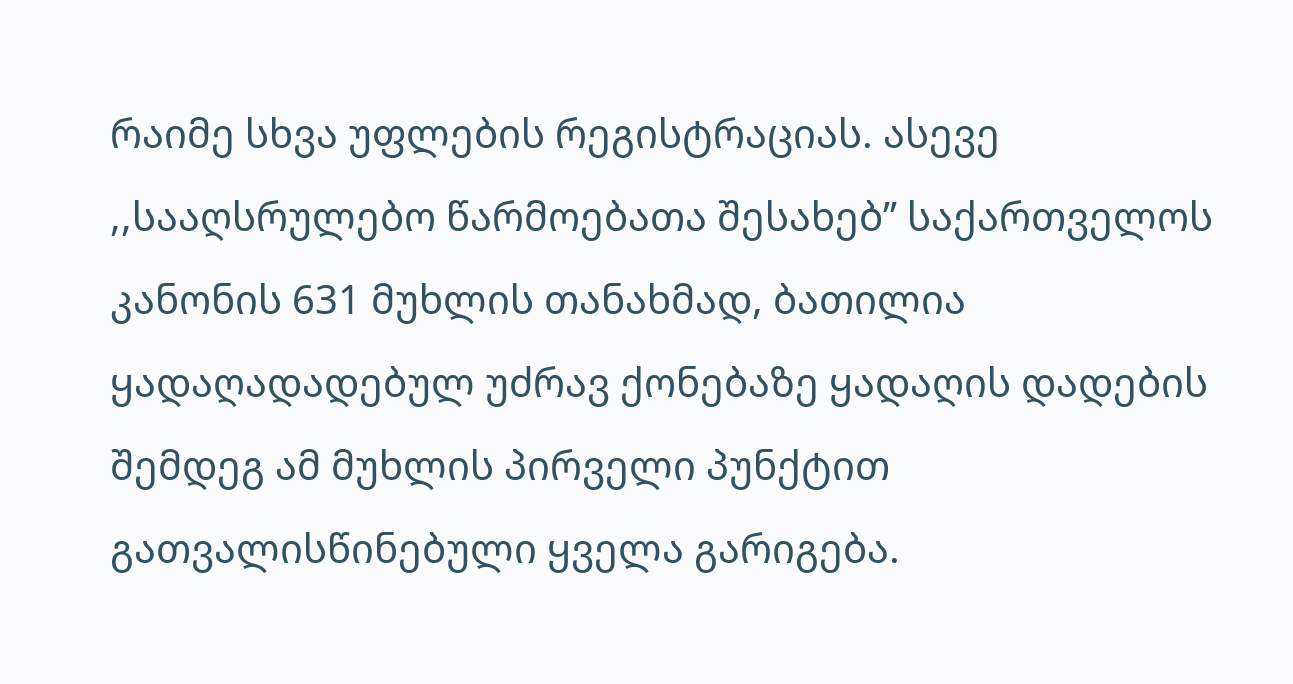რაიმე სხვა უფლების რეგისტრაციას. ასევე ,,სააღსრულებო წარმოებათა შესახებ’’ საქართველოს კანონის 631 მუხლის თანახმად, ბათილია ყადაღადადებულ უძრავ ქონებაზე ყადაღის დადების შემდეგ ამ მუხლის პირველი პუნქტით გათვალისწინებული ყველა გარიგება.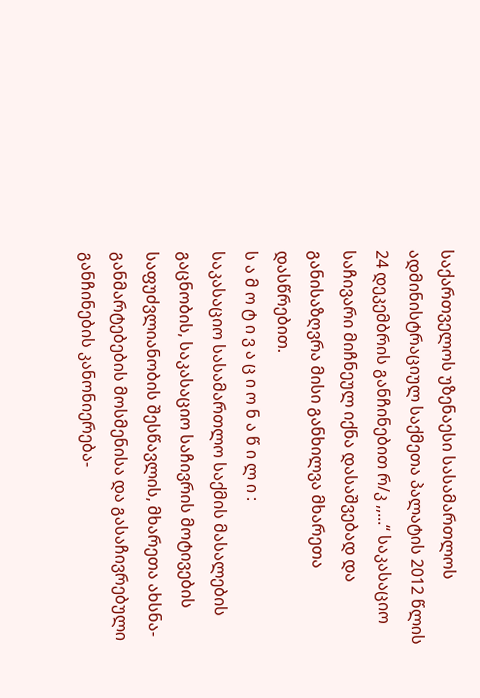საქართველოს უზენაესი სასამართლოს ადმინისტრაციულ საქმეთა პალატის 2012 წლის 24 დეკემბრის განჩინებით რ/კ ,,...“ საკასაციო საჩივარი მიჩნეულ იქნა დასაშვებად და განისაზღვრა მისი განხილვა მხარეთა დასწრებით.
ს ა მ ო ტ ი ვ ა ც ი ო ნ ა წ ი ლ ი :
საკასაციო სასამართლო საქმის მასალების გაცნობის, საკასაციო საჩივრის მოტივების საფუძვლიანობის შესწავლის, მხარეთა ახსნა-განმარტებების მოსმენისა და გასაჩივრებული განჩინების კანონიერება-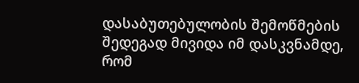დასაბუთებულობის შემოწმების შედეგად მივიდა იმ დასკვნამდე, რომ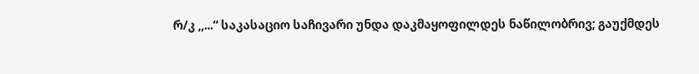რ/კ ,,...“ საკასაციო საჩივარი უნდა დაკმაყოფილდეს ნაწილობრივ; გაუქმდეს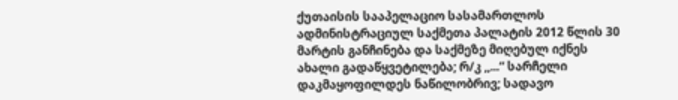ქუთაისის სააპელაციო სასამართლოს ადმინისტრაციულ საქმეთა პალატის 2012 წლის 30 მარტის განჩინება და საქმეზე მიღებულ იქნეს ახალი გადაწყვეტილება; რ/კ ,,...“ სარჩელი დაკმაყოფილდეს ნაწილობრივ; სადავო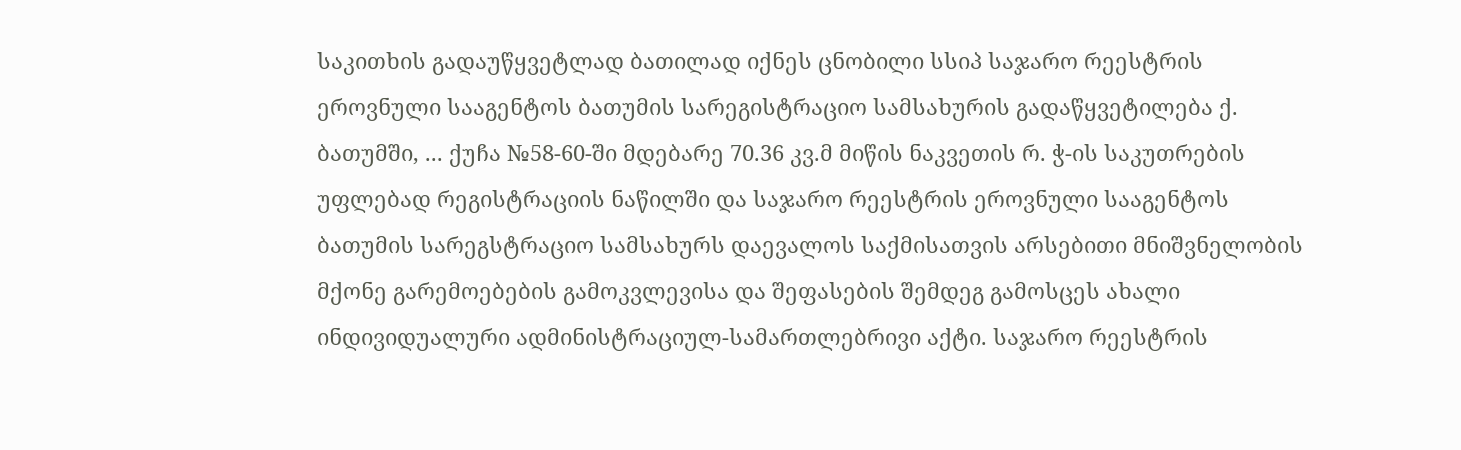საკითხის გადაუწყვეტლად ბათილად იქნეს ცნობილი სსიპ საჯარო რეესტრის ეროვნული სააგენტოს ბათუმის სარეგისტრაციო სამსახურის გადაწყვეტილება ქ. ბათუმში, ... ქუჩა №58-60-ში მდებარე 70.36 კვ.მ მიწის ნაკვეთის რ. ჭ-ის საკუთრების უფლებად რეგისტრაციის ნაწილში და საჯარო რეესტრის ეროვნული სააგენტოს ბათუმის სარეგსტრაციო სამსახურს დაევალოს საქმისათვის არსებითი მნიშვნელობის მქონე გარემოებების გამოკვლევისა და შეფასების შემდეგ გამოსცეს ახალი ინდივიდუალური ადმინისტრაციულ-სამართლებრივი აქტი. საჯარო რეესტრის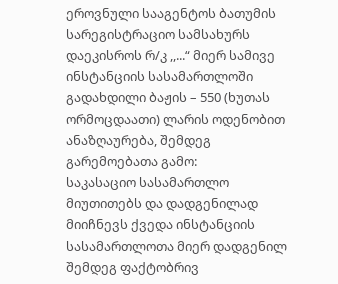ეროვნული სააგენტოს ბათუმის სარეგისტრაციო სამსახურს დაეკისროს რ/კ ,,...“ მიერ სამივე ინსტანციის სასამართლოში გადახდილი ბაჟის – 550 (ხუთას ორმოცდაათი) ლარის ოდენობით ანაზღაურება, შემდეგ გარემოებათა გამო:
საკასაციო სასამართლო მიუთითებს და დადგენილად მიიჩნევს ქვედა ინსტანციის სასამართლოთა მიერ დადგენილ შემდეგ ფაქტობრივ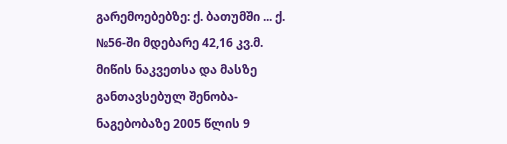გარემოებებზე: ქ. ბათუმში ... ქ. №56-ში მდებარე 42,16 კვ.მ. მიწის ნაკვეთსა და მასზე განთავსებულ შენობა-ნაგებობაზე 2005 წლის 9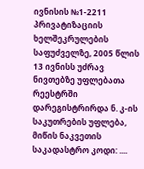ივნისის №1-2211 პრივატიზაციის ხელშეკრულების საფუძველზე, 2005 წლის 13 ივნისს უძრავ ნივთებზე უფლებათა რეესტრში დარეგისტრირდა ნ. კ-ის საკუთრების უფლება, მიწის ნაკვეთის საკადასტრო კოდი: ....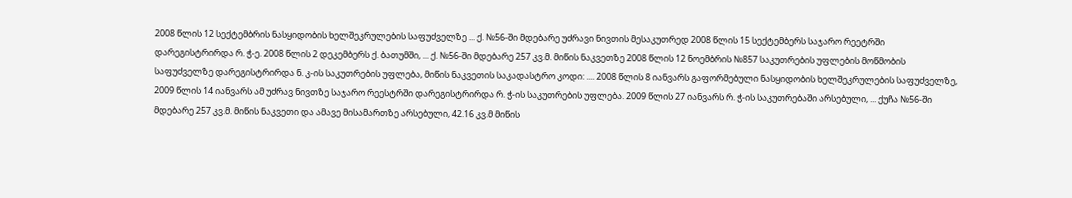2008 წლის 12 სექტემბრის ნასყიდობის ხელშეკრულების საფუძველზე ... ქ. №56-ში მდებარე უძრავი ნივთის მესაკუთრედ 2008 წლის 15 სექტემბერს საჯარო რეეტრში დარეგისტრირდა რ. ჭ-ე. 2008 წლის 2 დეკემბერს ქ. ბათუმში, ... ქ. №56-ში მდებარე 257 კვ.მ. მიწის ნაკვეთზე 2008 წლის 12 ნოემბრის №857 საკუთრების უფლების მოწმობის საფუძველზე დარეგისტრირდა ნ. კ-ის საკუთრების უფლება, მიწის ნაკვეთის საკადასტრო კოდი: .... 2008 წლის 8 იანვარს გაფორმებული ნასყიდობის ხელშეკრულების საფუძველზე, 2009 წლის 14 იანვარს ამ უძრავ ნივთზე საჯარო რეესტრში დარეგისტრირდა რ. ჭ-ის საკუთრების უფლება. 2009 წლის 27 იანვარს რ. ჭ-ის საკუთრებაში არსებული, ... ქუჩა №56-ში მდებარე 257 კვ.მ. მიწის ნაკვეთი და ამავე მისამართზე არსებული, 42.16 კვ.მ მიწის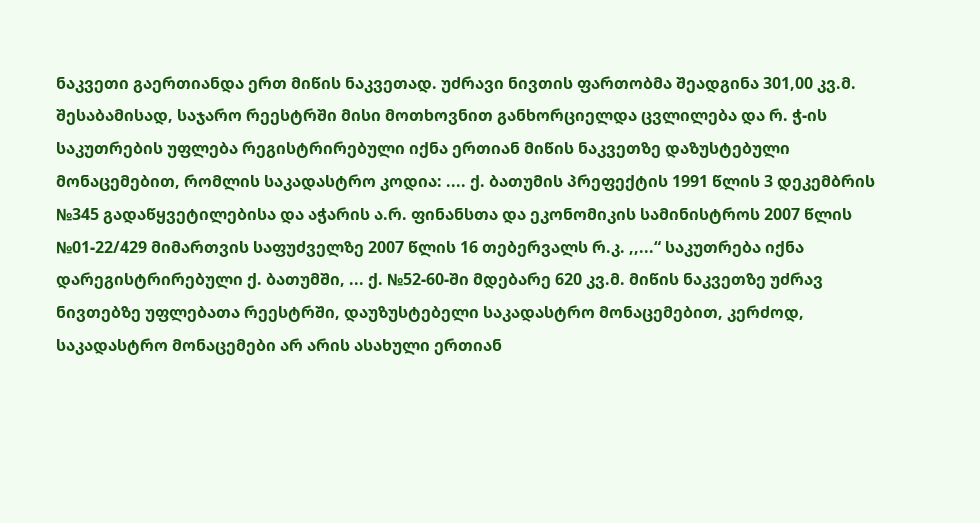ნაკვეთი გაერთიანდა ერთ მიწის ნაკვეთად. უძრავი ნივთის ფართობმა შეადგინა 301,00 კვ.მ. შესაბამისად, საჯარო რეესტრში მისი მოთხოვნით განხორციელდა ცვლილება და რ. ჭ-ის საკუთრების უფლება რეგისტრირებული იქნა ერთიან მიწის ნაკვეთზე დაზუსტებული მონაცემებით, რომლის საკადასტრო კოდია: .... ქ. ბათუმის პრეფექტის 1991 წლის 3 დეკემბრის №345 გადაწყვეტილებისა და აჭარის ა.რ. ფინანსთა და ეკონომიკის სამინისტროს 2007 წლის №01-22/429 მიმართვის საფუძველზე 2007 წლის 16 თებერვალს რ.კ. ,,...“ საკუთრება იქნა დარეგისტრირებული ქ. ბათუმში, ... ქ. №52-60-ში მდებარე 620 კვ.მ. მიწის ნაკვეთზე უძრავ ნივთებზე უფლებათა რეესტრში, დაუზუსტებელი საკადასტრო მონაცემებით, კერძოდ, საკადასტრო მონაცემები არ არის ასახული ერთიან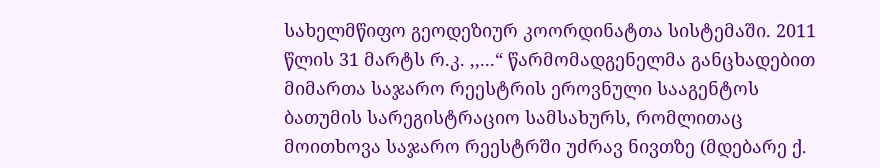სახელმწიფო გეოდეზიურ კოორდინატთა სისტემაში. 2011 წლის 31 მარტს რ.კ. ,,...“ წარმომადგენელმა განცხადებით მიმართა საჯარო რეესტრის ეროვნული სააგენტოს ბათუმის სარეგისტრაციო სამსახურს, რომლითაც მოითხოვა საჯარო რეესტრში უძრავ ნივთზე (მდებარე ქ.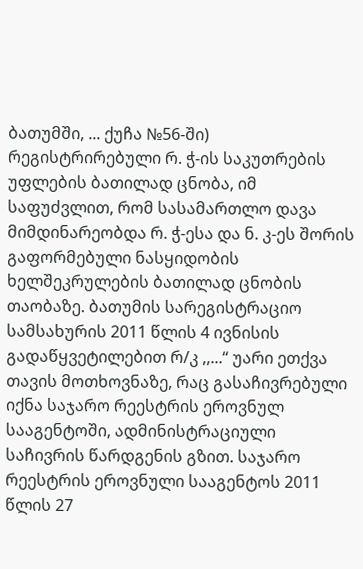ბათუმში, ... ქუჩა №56-ში) რეგისტრირებული რ. ჭ-ის საკუთრების უფლების ბათილად ცნობა, იმ საფუძვლით, რომ სასამართლო დავა მიმდინარეობდა რ. ჭ-ესა და ნ. კ-ეს შორის გაფორმებული ნასყიდობის ხელშეკრულების ბათილად ცნობის თაობაზე. ბათუმის სარეგისტრაციო სამსახურის 2011 წლის 4 ივნისის გადაწყვეტილებით რ/კ ,,...“ უარი ეთქვა თავის მოთხოვნაზე, რაც გასაჩივრებული იქნა საჯარო რეესტრის ეროვნულ სააგენტოში, ადმინისტრაციული საჩივრის წარდგენის გზით. საჯარო რეესტრის ეროვნული სააგენტოს 2011 წლის 27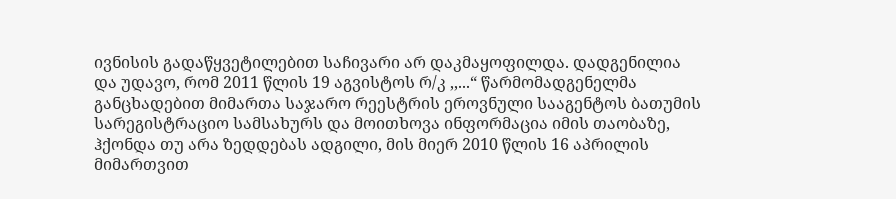ივნისის გადაწყვეტილებით საჩივარი არ დაკმაყოფილდა. დადგენილია და უდავო, რომ 2011 წლის 19 აგვისტოს რ/კ ,,...“ წარმომადგენელმა განცხადებით მიმართა საჯარო რეესტრის ეროვნული სააგენტოს ბათუმის სარეგისტრაციო სამსახურს და მოითხოვა ინფორმაცია იმის თაობაზე, ჰქონდა თუ არა ზედდებას ადგილი, მის მიერ 2010 წლის 16 აპრილის მიმართვით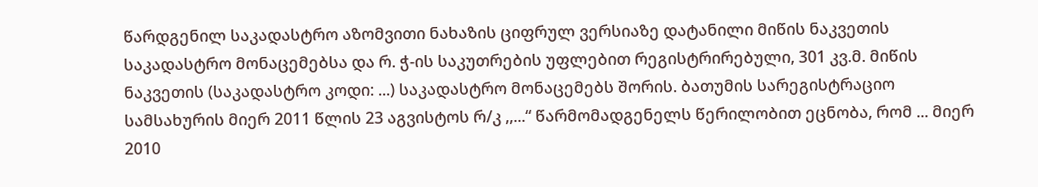წარდგენილ საკადასტრო აზომვითი ნახაზის ციფრულ ვერსიაზე დატანილი მიწის ნაკვეთის საკადასტრო მონაცემებსა და რ. ჭ-ის საკუთრების უფლებით რეგისტრირებული, 301 კვ.მ. მიწის ნაკვეთის (საკადასტრო კოდი: ...) საკადასტრო მონაცემებს შორის. ბათუმის სარეგისტრაციო სამსახურის მიერ 2011 წლის 23 აგვისტოს რ/კ ,,...“ წარმომადგენელს წერილობით ეცნობა, რომ ... მიერ 2010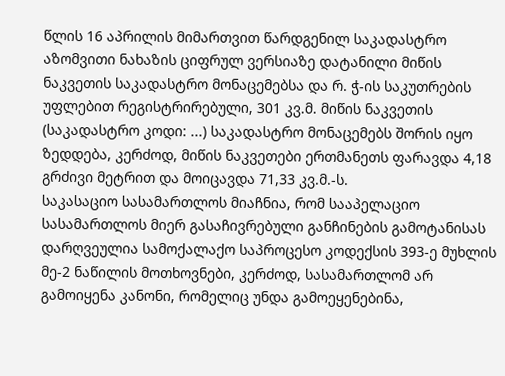წლის 16 აპრილის მიმართვით წარდგენილ საკადასტრო აზომვითი ნახაზის ციფრულ ვერსიაზე დატანილი მიწის ნაკვეთის საკადასტრო მონაცემებსა და რ. ჭ-ის საკუთრების უფლებით რეგისტრირებული, 301 კვ.მ. მიწის ნაკვეთის (საკადასტრო კოდი: ...) საკადასტრო მონაცემებს შორის იყო ზედდება, კერძოდ, მიწის ნაკვეთები ერთმანეთს ფარავდა 4,18 გრძივი მეტრით და მოიცავდა 71,33 კვ.მ.-ს.
საკასაციო სასამართლოს მიაჩნია, რომ სააპელაციო სასამართლოს მიერ გასაჩივრებული განჩინების გამოტანისას დარღვეულია სამოქალაქო საპროცესო კოდექსის 393-ე მუხლის მე-2 ნაწილის მოთხოვნები, კერძოდ, სასამართლომ არ გამოიყენა კანონი, რომელიც უნდა გამოეყენებინა,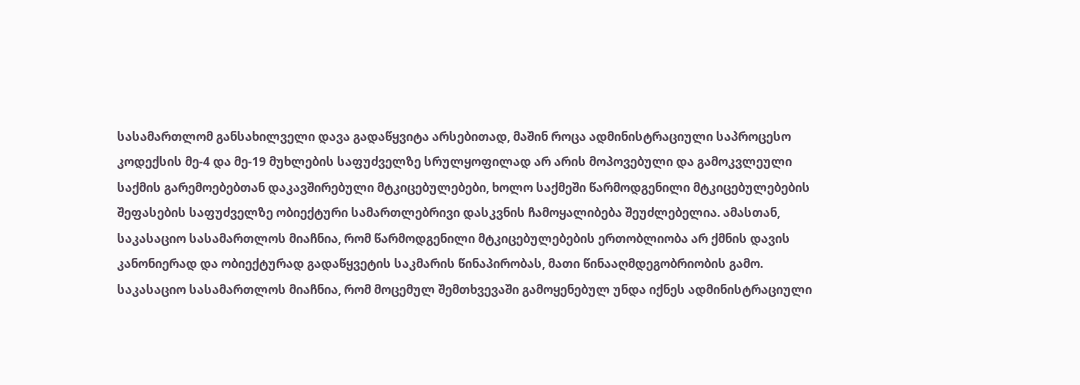სასამართლომ განსახილველი დავა გადაწყვიტა არსებითად, მაშინ როცა ადმინისტრაციული საპროცესო კოდექსის მე-4 და მე-19 მუხლების საფუძველზე სრულყოფილად არ არის მოპოვებული და გამოკვლეული საქმის გარემოებებთან დაკავშირებული მტკიცებულებები, ხოლო საქმეში წარმოდგენილი მტკიცებულებების შეფასების საფუძველზე ობიექტური სამართლებრივი დასკვნის ჩამოყალიბება შეუძლებელია. ამასთან, საკასაციო სასამართლოს მიაჩნია, რომ წარმოდგენილი მტკიცებულებების ერთობლიობა არ ქმნის დავის კანონიერად და ობიექტურად გადაწყვეტის საკმარის წინაპირობას, მათი წინააღმდეგობრიობის გამო.
საკასაციო სასამართლოს მიაჩნია, რომ მოცემულ შემთხვევაში გამოყენებულ უნდა იქნეს ადმინისტრაციული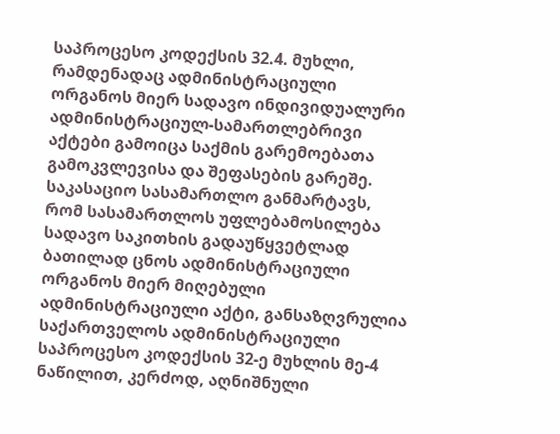საპროცესო კოდექსის 32.4. მუხლი, რამდენადაც ადმინისტრაციული ორგანოს მიერ სადავო ინდივიდუალური ადმინისტრაციულ-სამართლებრივი აქტები გამოიცა საქმის გარემოებათა გამოკვლევისა და შეფასების გარეშე. საკასაციო სასამართლო განმარტავს, რომ სასამართლოს უფლებამოსილება სადავო საკითხის გადაუწყვეტლად ბათილად ცნოს ადმინისტრაციული ორგანოს მიერ მიღებული ადმინისტრაციული აქტი, განსაზღვრულია საქართველოს ადმინისტრაციული საპროცესო კოდექსის 32-ე მუხლის მე-4 ნაწილით, კერძოდ, აღნიშნული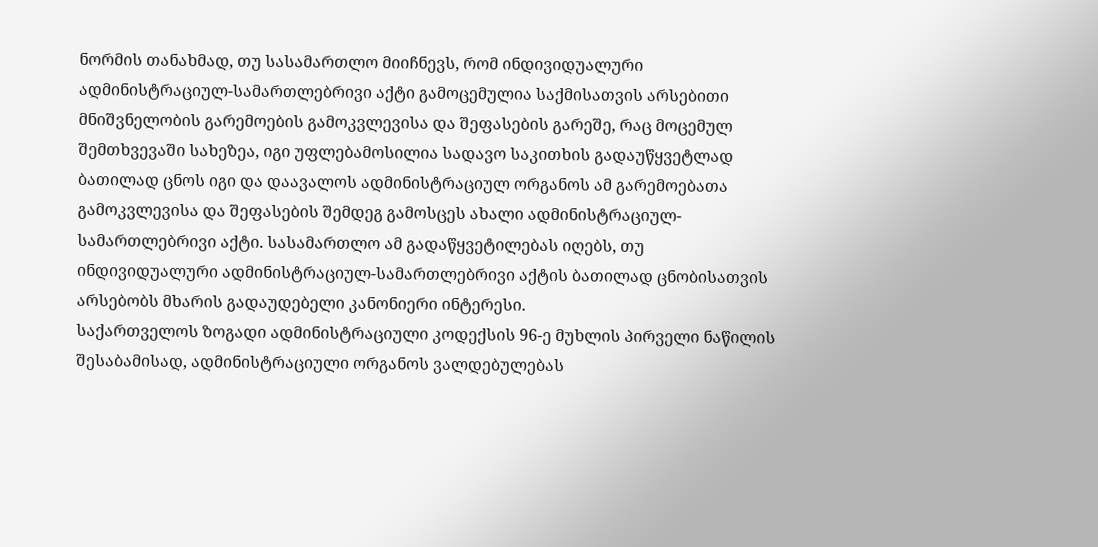ნორმის თანახმად, თუ სასამართლო მიიჩნევს, რომ ინდივიდუალური ადმინისტრაციულ-სამართლებრივი აქტი გამოცემულია საქმისათვის არსებითი მნიშვნელობის გარემოების გამოკვლევისა და შეფასების გარეშე, რაც მოცემულ შემთხვევაში სახეზეა, იგი უფლებამოსილია სადავო საკითხის გადაუწყვეტლად ბათილად ცნოს იგი და დაავალოს ადმინისტრაციულ ორგანოს ამ გარემოებათა გამოკვლევისა და შეფასების შემდეგ გამოსცეს ახალი ადმინისტრაციულ-სამართლებრივი აქტი. სასამართლო ამ გადაწყვეტილებას იღებს, თუ ინდივიდუალური ადმინისტრაციულ-სამართლებრივი აქტის ბათილად ცნობისათვის არსებობს მხარის გადაუდებელი კანონიერი ინტერესი.
საქართველოს ზოგადი ადმინისტრაციული კოდექსის 96-ე მუხლის პირველი ნაწილის შესაბამისად, ადმინისტრაციული ორგანოს ვალდებულებას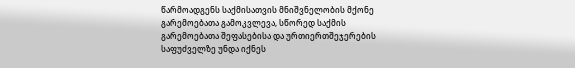წარმოადგენს საქმისათვის მნიშვნელობის მქონე გარემოებათა გამოკვლევა, სწორედ საქმის გარემოებათა შეფასებისა და ურთიერთშეჯერების საფუძველზე უნდა იქნეს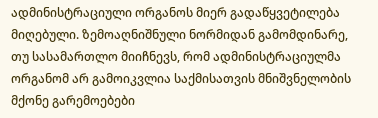ადმინისტრაციული ორგანოს მიერ გადაწყვეტილება მიღებული. ზემოაღნიშნული ნორმიდან გამომდინარე, თუ სასამართლო მიიჩნევს, რომ ადმინისტრაციულმა ორგანომ არ გამოიკვლია საქმისათვის მნიშვნელობის მქონე გარემოებები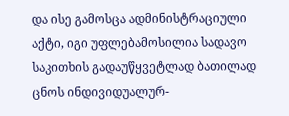და ისე გამოსცა ადმინისტრაციული აქტი, იგი უფლებამოსილია სადავო საკითხის გადაუწყვეტლად ბათილად ცნოს ინდივიდუალურ-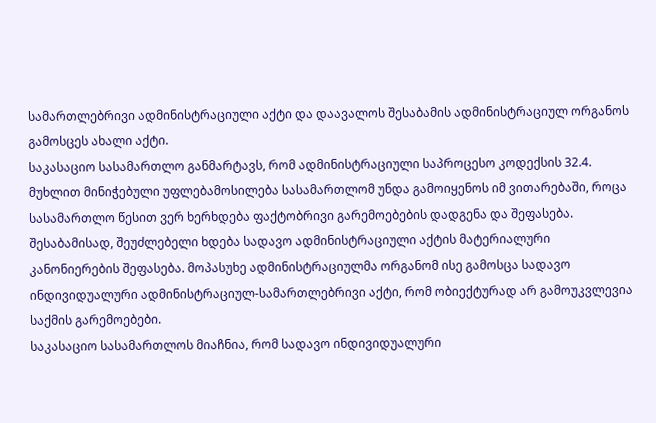სამართლებრივი ადმინისტრაციული აქტი და დაავალოს შესაბამის ადმინისტრაციულ ორგანოს გამოსცეს ახალი აქტი.
საკასაციო სასამართლო განმარტავს, რომ ადმინისტრაციული საპროცესო კოდექსის 32.4. მუხლით მინიჭებული უფლებამოსილება სასამართლომ უნდა გამოიყენოს იმ ვითარებაში, როცა სასამართლო წესით ვერ ხერხდება ფაქტობრივი გარემოებების დადგენა და შეფასება. შესაბამისად, შეუძლებელი ხდება სადავო ადმინისტრაციული აქტის მატერიალური კანონიერების შეფასება. მოპასუხე ადმინისტრაციულმა ორგანომ ისე გამოსცა სადავო ინდივიდუალური ადმინისტრაციულ-სამართლებრივი აქტი, რომ ობიექტურად არ გამოუკვლევია საქმის გარემოებები.
საკასაციო სასამართლოს მიაჩნია, რომ სადავო ინდივიდუალური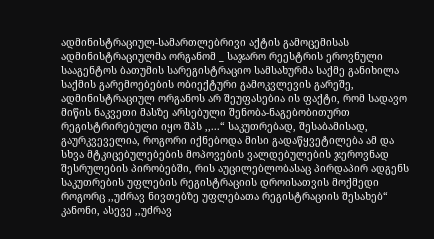ადმინისტრაციულ-სამართლებრივი აქტის გამოცემისას ადმინისტრაციულმა ორგანომ _ საჯარო რეესტრის ეროვნული სააგენტოს ბათუმის სარეგისტრაციო სამსახურმა საქმე განიხილა საქმის გარემოებების ობიექტური გამოკვლევის გარეშე, ადმინისტრაციულ ორგანოს არ შეუფასებია ის ფაქტი, რომ სადავო მიწის ნაკვეთი მასზე არსებული შენობა-ნაგებობითურთ რეგისტრირებული იყო შპს ,,...“ საკუთრებად, შესაბამისად, გაურკვეველია, როგორი იქნებოდა მისი გადაწყვეტილება ამ და სხვა მტკიცებულებების მოპოვების ვალდებულების ჯეროვნად შესრულების პირობებში, რის აუცილებლობასაც პირდაპირ ადგენს საკუთრების უფლების რეგისტრაციის დროისათვის მოქმედი როგორც ,,უძრავ ნივთებზე უფლებათა რეგისტრაციის შესახებ“ კანონი, ასევე ,,უძრავ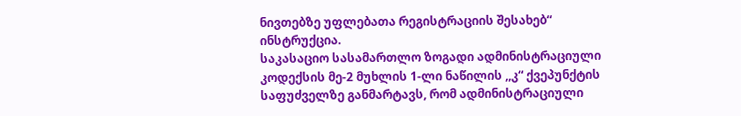ნივთებზე უფლებათა რეგისტრაციის შესახებ“ ინსტრუქცია.
საკასაციო სასამართლო ზოგადი ადმინისტრაციული კოდექსის მე-2 მუხლის 1-ლი ნაწილის ,,კ“ ქვეპუნქტის საფუძველზე განმარტავს, რომ ადმინისტრაციული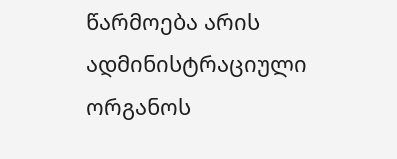წარმოება არის ადმინისტრაციული ორგანოს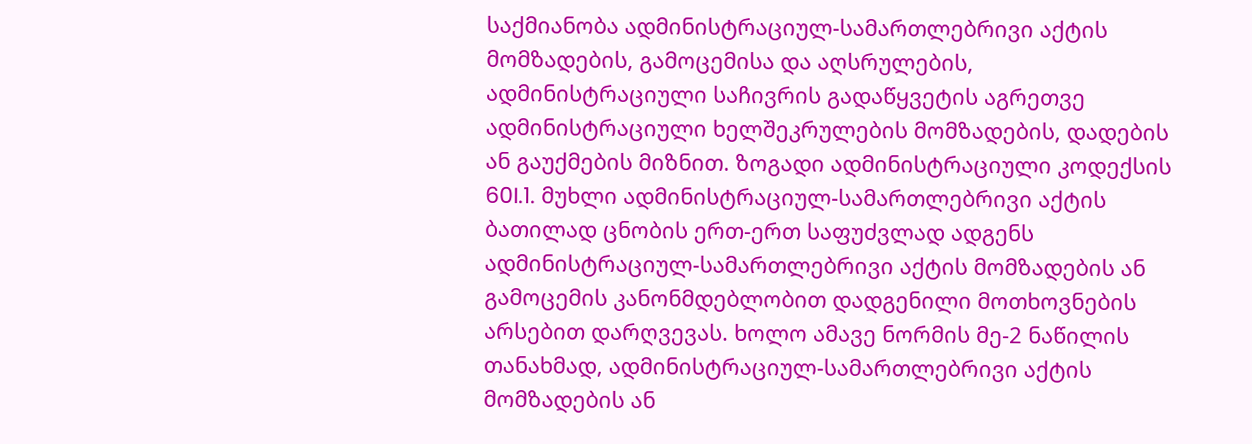საქმიანობა ადმინისტრაციულ-სამართლებრივი აქტის მომზადების, გამოცემისა და აღსრულების, ადმინისტრაციული საჩივრის გადაწყვეტის აგრეთვე ადმინისტრაციული ხელშეკრულების მომზადების, დადების ან გაუქმების მიზნით. ზოგადი ადმინისტრაციული კოდექსის 60I.1. მუხლი ადმინისტრაციულ-სამართლებრივი აქტის ბათილად ცნობის ერთ-ერთ საფუძვლად ადგენს ადმინისტრაციულ-სამართლებრივი აქტის მომზადების ან გამოცემის კანონმდებლობით დადგენილი მოთხოვნების არსებით დარღვევას. ხოლო ამავე ნორმის მე-2 ნაწილის თანახმად, ადმინისტრაციულ-სამართლებრივი აქტის მომზადების ან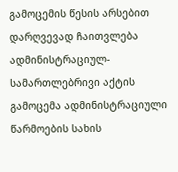გამოცემის წესის არსებით დარღვევად ჩაითვლება ადმინისტრაციულ-სამართლებრივი აქტის გამოცემა ადმინისტრაციული წარმოების სახის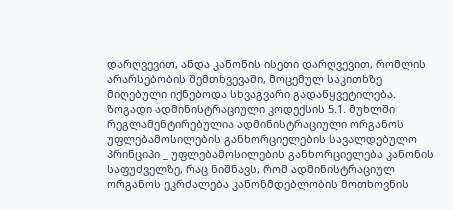დარღვევით, ანდა კანონის ისეთი დარღვევით, რომლის არარსებობის შემთხვევაში, მოცემულ საკითხზე მიღებული იქნებოდა სხვაგვარი გადაწყვეტილება.
ზოგადი ადმინისტრაციული კოდექსის 5.1. მუხლში რეგლამენტირებულია ადმინისტრაციული ორგანოს უფლებამოსილების განხორციელების სავალდებულო პრინციპი _ უფლებამოსილების განხორციელება კანონის საფუძველზე, რაც ნიშნავს, რომ ადმინისტრაციულ ორგანოს ეკრძალება კანონმდებლობის მოთხოვნის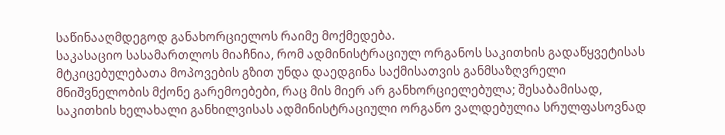საწინააღმდეგოდ განახორციელოს რაიმე მოქმედება.
საკასაციო სასამართლოს მიაჩნია, რომ ადმინისტრაციულ ორგანოს საკითხის გადაწყვეტისას მტკიცებულებათა მოპოვების გზით უნდა დაედგინა საქმისათვის განმსაზღვრელი მნიშვნელობის მქონე გარემოებები, რაც მის მიერ არ განხორციელებულა; შესაბამისად, საკითხის ხელახალი განხილვისას ადმინისტრაციული ორგანო ვალდებულია სრულფასოვნად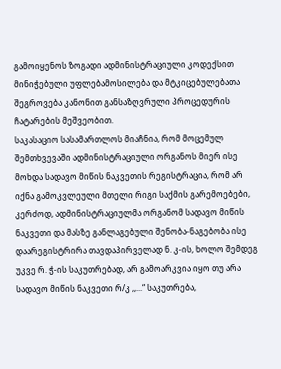გამოიყენოს ზოგადი ადმინისტრაციული კოდექსით მინიჭებული უფლებამოსილება და მტკიცებულებათა შეგროვება კანონით განსაზღვრული პროცედურის ჩატარების მეშვეობით.
საკასაციო სასამართლოს მიაჩნია, რომ მოცემულ შემთხვევაში ადმინისტრაციული ორგანოს მიერ ისე მოხდა სადავო მიწის ნაკვეთის რეგისტრაცია, რომ არ იქნა გამოკვლეული მთელი რიგი საქმის გარემოებები, კერძოდ, ადმინისტრაციულმა ორგანომ სადავო მიწის ნაკვეთი და მასზე განლაგებული შენობა-ნაგებობა ისე დაარეგისტრირა თავდაპირველად ნ. კ-ის, ხოლო შემდეგ უკვე რ. ჭ-ის საკუთრებად, არ გამოარკვია იყო თუ არა სადავო მიწის ნაკვეთი რ/კ ,,...“ საკუთრება,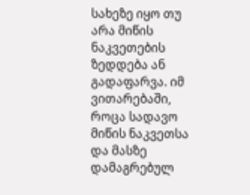სახეზე იყო თუ არა მიწის ნაკვეთების ზედდება ან გადაფარვა. იმ ვითარებაში, როცა სადავო მიწის ნაკვეთსა და მასზე დამაგრებულ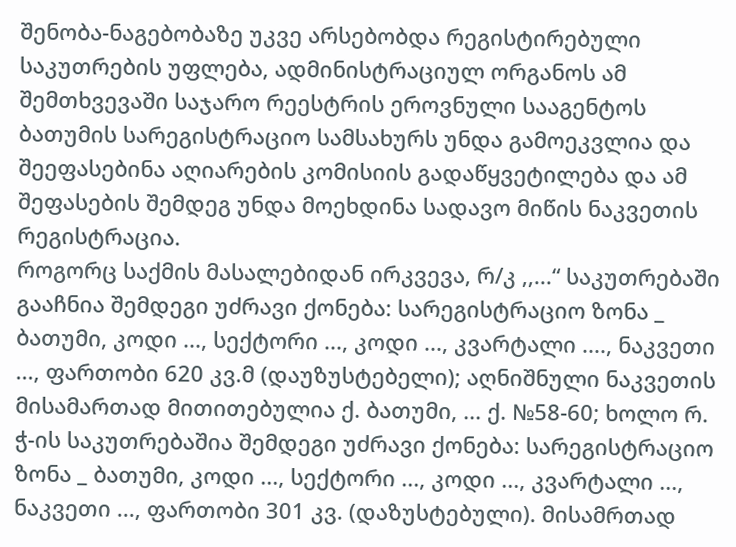შენობა-ნაგებობაზე უკვე არსებობდა რეგისტირებული საკუთრების უფლება, ადმინისტრაციულ ორგანოს ამ შემთხვევაში საჯარო რეესტრის ეროვნული სააგენტოს ბათუმის სარეგისტრაციო სამსახურს უნდა გამოეკვლია და შეეფასებინა აღიარების კომისიის გადაწყვეტილება და ამ შეფასების შემდეგ უნდა მოეხდინა სადავო მიწის ნაკვეთის რეგისტრაცია.
როგორც საქმის მასალებიდან ირკვევა, რ/კ ,,...“ საკუთრებაში გააჩნია შემდეგი უძრავი ქონება: სარეგისტრაციო ზონა _ ბათუმი, კოდი ..., სექტორი ..., კოდი ..., კვარტალი ...., ნაკვეთი ..., ფართობი 620 კვ.მ (დაუზუსტებელი); აღნიშნული ნაკვეთის მისამართად მითითებულია ქ. ბათუმი, ... ქ. №58-60; ხოლო რ. ჭ-ის საკუთრებაშია შემდეგი უძრავი ქონება: სარეგისტრაციო ზონა _ ბათუმი, კოდი ..., სექტორი ..., კოდი ..., კვარტალი ..., ნაკვეთი ..., ფართობი 301 კვ. (დაზუსტებული). მისამრთად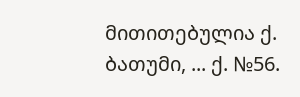მითითებულია ქ. ბათუმი, ... ქ. №56.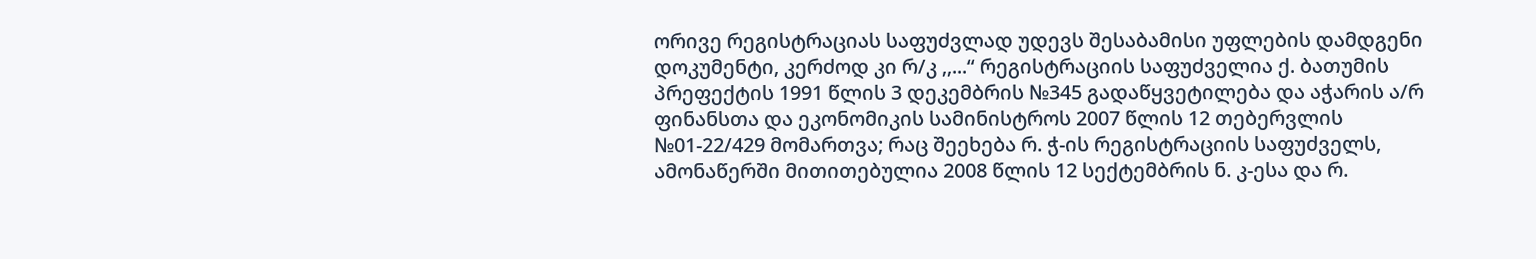ორივე რეგისტრაციას საფუძვლად უდევს შესაბამისი უფლების დამდგენი დოკუმენტი, კერძოდ კი რ/კ ,,...“ რეგისტრაციის საფუძველია ქ. ბათუმის პრეფექტის 1991 წლის 3 დეკემბრის №345 გადაწყვეტილება და აჭარის ა/რ ფინანსთა და ეკონომიკის სამინისტროს 2007 წლის 12 თებერვლის №01-22/429 მომართვა; რაც შეეხება რ. ჭ-ის რეგისტრაციის საფუძველს, ამონაწერში მითითებულია 2008 წლის 12 სექტემბრის ნ. კ-ესა და რ.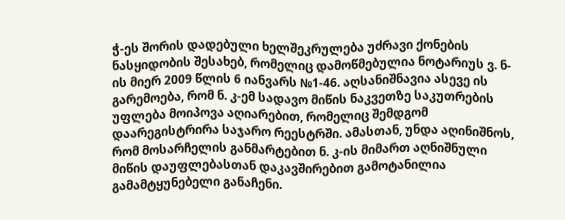ჭ-ეს შორის დადებული ხელშეკრულება უძრავი ქონების ნასყიდობის შესახებ, რომელიც დამოწმებულია ნოტარიუს ვ. ნ-ის მიერ 2009 წლის 6 იანვარს №1-46. აღსანიშნავია ასევე ის გარემოება, რომ ნ. კ-ემ სადავო მიწის ნაკვეთზე საკუთრების უფლება მოიპოვა აღიარებით, რომელიც შემდგომ დაარეგისტრირა საჯარო რეესტრში. ამასთან, უნდა აღინიშნოს, რომ მოსარჩელის განმარტებით ნ. კ-ის მიმართ აღნიშნული მიწის დაუფლებასთან დაკავშირებით გამოტანილია გამამტყუნებელი განაჩენი.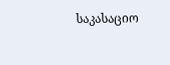საკასაციო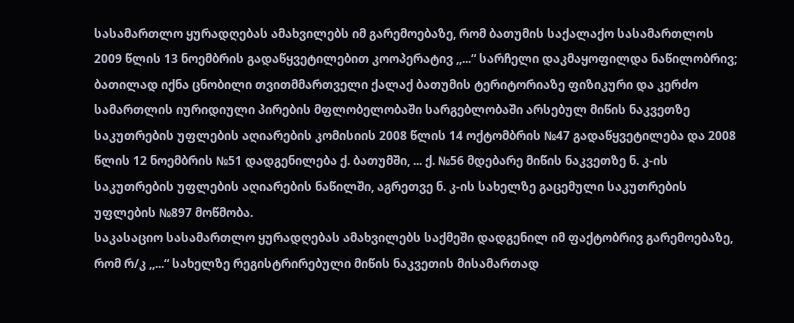სასამართლო ყურადღებას ამახვილებს იმ გარემოებაზე, რომ ბათუმის საქალაქო სასამართლოს 2009 წლის 13 ნოემბრის გადაწყვეტილებით კოოპერატივ ,,...“ სარჩელი დაკმაყოფილდა ნაწილობრივ; ბათილად იქნა ცნობილი თვითმმართველი ქალაქ ბათუმის ტერიტორიაზე ფიზიკური და კერძო სამართლის იურიდიული პირების მფლობელობაში სარგებლობაში არსებულ მიწის ნაკვეთზე საკუთრების უფლების აღიარების კომისიის 2008 წლის 14 ოქტომბრის №47 გადაწყვეტილება და 2008 წლის 12 ნოემბრის №51 დადგენილება ქ. ბათუმში, ... ქ. №56 მდებარე მიწის ნაკვეთზე ნ. კ-ის საკუთრების უფლების აღიარების ნაწილში, აგრეთვე ნ. კ-ის სახელზე გაცემული საკუთრების უფლების №897 მოწმობა.
საკასაციო სასამართლო ყურადღებას ამახვილებს საქმეში დადგენილ იმ ფაქტობრივ გარემოებაზე, რომ რ/კ ,,...“ სახელზე რეგისტრირებული მიწის ნაკვეთის მისამართად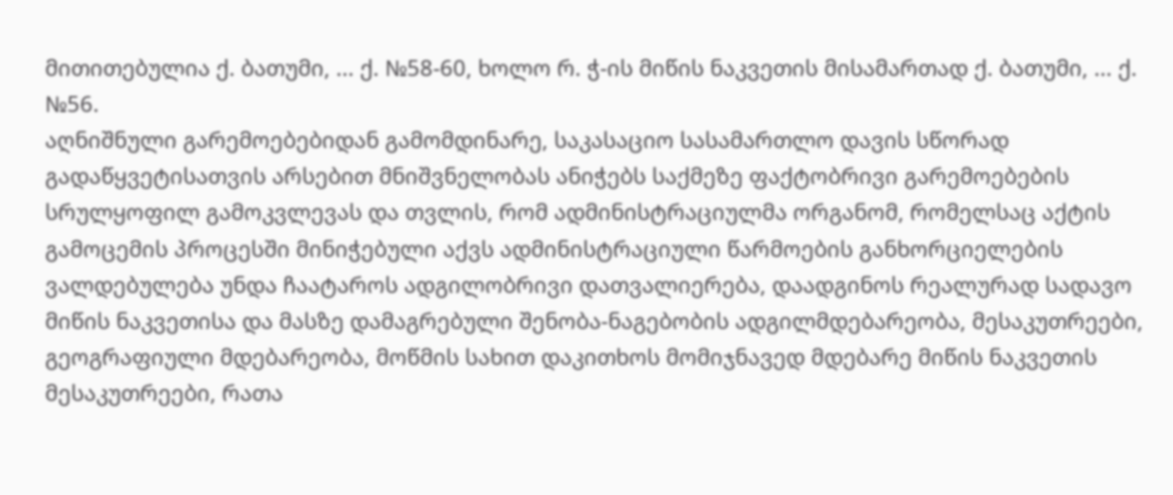მითითებულია ქ. ბათუმი, ... ქ. №58-60, ხოლო რ. ჭ-ის მიწის ნაკვეთის მისამართად ქ. ბათუმი, ... ქ. №56.
აღნიშნული გარემოებებიდან გამომდინარე, საკასაციო სასამართლო დავის სწორად გადაწყვეტისათვის არსებით მნიშვნელობას ანიჭებს საქმეზე ფაქტობრივი გარემოებების სრულყოფილ გამოკვლევას და თვლის, რომ ადმინისტრაციულმა ორგანომ, რომელსაც აქტის გამოცემის პროცესში მინიჭებული აქვს ადმინისტრაციული წარმოების განხორციელების ვალდებულება უნდა ჩაატაროს ადგილობრივი დათვალიერება, დაადგინოს რეალურად სადავო მიწის ნაკვეთისა და მასზე დამაგრებული შენობა-ნაგებობის ადგილმდებარეობა, მესაკუთრეები, გეოგრაფიული მდებარეობა, მოწმის სახით დაკითხოს მომიჯნავედ მდებარე მიწის ნაკვეთის მესაკუთრეები, რათა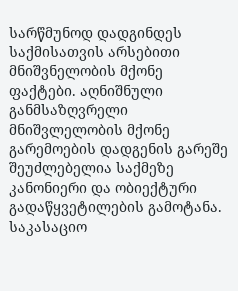სარწმუნოდ დადგინდეს საქმისათვის არსებითი მნიშვნელობის მქონე ფაქტები. აღნიშნული განმსაზღვრელი მნიშვლელობის მქონე გარემოების დადგენის გარეშე შეუძლებელია საქმეზე კანონიერი და ობიექტური გადაწყვეტილების გამოტანა.
საკასაციო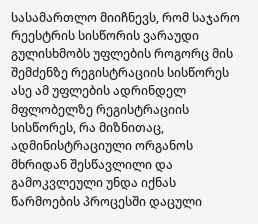სასამართლო მიიჩნევს, რომ საჯარო რეესტრის სისწორის ვარაუდი გულისხმობს უფლების როგორც მის შემძენზე რეგისტრაციის სისწორეს ასე ამ უფლების ადრინდელ მფლობელზე რეგისტრაციის სისწორეს, რა მიზნითაც, ადმინისტრაციული ორგანოს მხრიდან შესწავლილი და გამოკვლეული უნდა იქნას წარმოების პროცესში დაცული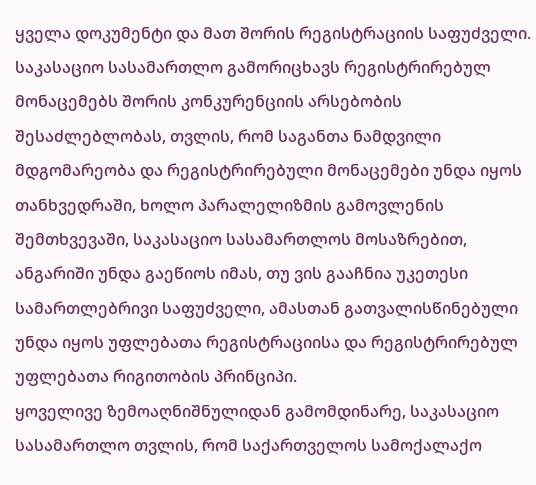ყველა დოკუმენტი და მათ შორის რეგისტრაციის საფუძველი.
საკასაციო სასამართლო გამორიცხავს რეგისტრირებულ მონაცემებს შორის კონკურენციის არსებობის შესაძლებლობას, თვლის, რომ საგანთა ნამდვილი მდგომარეობა და რეგისტრირებული მონაცემები უნდა იყოს თანხვედრაში, ხოლო პარალელიზმის გამოვლენის შემთხვევაში, საკასაციო სასამართლოს მოსაზრებით, ანგარიში უნდა გაეწიოს იმას, თუ ვის გააჩნია უკეთესი სამართლებრივი საფუძველი, ამასთან გათვალისწინებული უნდა იყოს უფლებათა რეგისტრაციისა და რეგისტრირებულ უფლებათა რიგითობის პრინციპი.
ყოველივე ზემოაღნიშნულიდან გამომდინარე, საკასაციო სასამართლო თვლის, რომ საქართველოს სამოქალაქო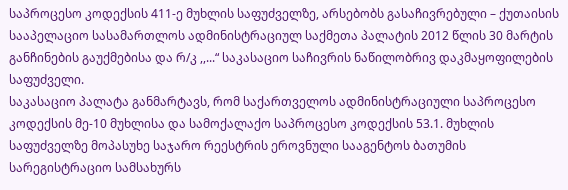საპროცესო კოდექსის 411-ე მუხლის საფუძველზე, არსებობს გასაჩივრებული – ქუთაისის სააპელაციო სასამართლოს ადმინისტრაციულ საქმეთა პალატის 2012 წლის 30 მარტის განჩინების გაუქმებისა და რ/კ ,,...“ საკასაციო საჩივრის ნაწილობრივ დაკმაყოფილების საფუძველი.
საკასაციო პალატა განმარტავს, რომ საქართველოს ადმინისტრაციული საპროცესო კოდექსის მე-10 მუხლისა და სამოქალაქო საპროცესო კოდექსის 53.1. მუხლის საფუძველზე მოპასუხე საჯარო რეესტრის ეროვნული სააგენტოს ბათუმის სარეგისტრაციო სამსახურს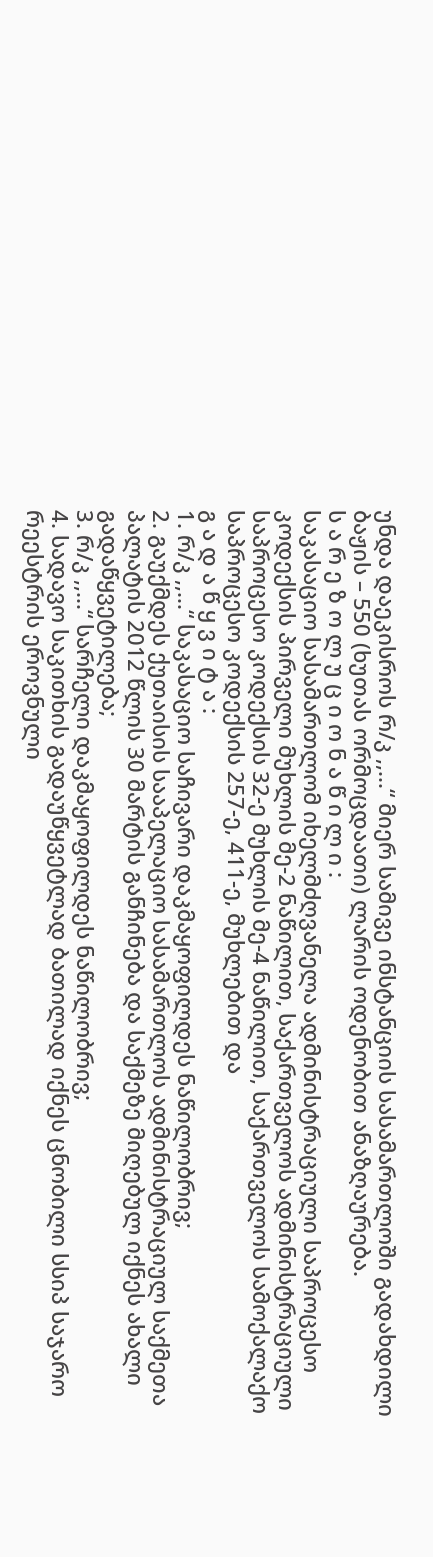უნდა დაეკისროს რ/კ ,,...“ მიერ სამივე ინსტანციის სასამართლოში გადახდილი ბაჟის – 550 (ხუთას ორმოცდაათი) ლარის ოდენობით ანაზღაურება.
ს ა რ ე ზ ო ლ უ ც ი ო ნ ა წ ი ლ ი :
საკასაციო სასამართლომ იხელმძღვანელა ადმინისტრაციული საპროცესო კოდექსის პირველი მუხლის მე-2 ნაწილით, საქართველოს ადმინისტრაციული საპროცესო კოდექსის 32-ე მუხლის მე-4 ნაწილით, საქართველოს სამოქალაქო საპროცესო კოდექსის 257-ე, 411-ე, მუხლებით და
გ ა დ ა წ ყ ვ ი ტ ა :
1. რ/კ ,,...“ საკასაციო საჩივარი დაკმაყოფილდეს ნაწილობრივ;
2. გაუქმდეს ქუთაისის სააპელაციო სასამართლოს ადმინისტრაციულ საქმეთა პალატის 2012 წლის 30 მარტის განჩინება და საქმეზე მიღებულ იქნეს ახალი გადაწყვეტილება;
3. რ/კ ,,...“ სარჩელი დაკმაყოფილდეს ნაწილობრივ;
4. სადავო საკითხის გადაუწყვეტლად ბათილად იქნეს ცნობილი სსიპ საჯარო რეესტრის ეროვნული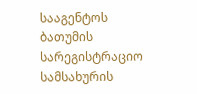სააგენტოს ბათუმის სარეგისტრაციო სამსახურის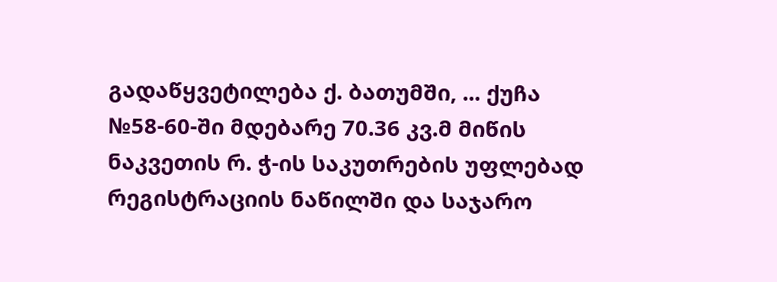გადაწყვეტილება ქ. ბათუმში, ... ქუჩა №58-60-ში მდებარე 70.36 კვ.მ მიწის ნაკვეთის რ. ჭ-ის საკუთრების უფლებად რეგისტრაციის ნაწილში და საჯარო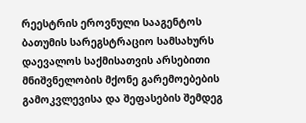რეესტრის ეროვნული სააგენტოს ბათუმის სარეგსტრაციო სამსახურს დაევალოს საქმისათვის არსებითი მნიშვნელობის მქონე გარემოებების გამოკვლევისა და შეფასების შემდეგ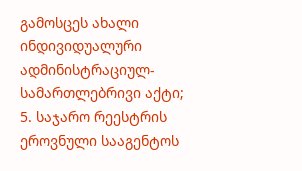გამოსცეს ახალი ინდივიდუალური ადმინისტრაციულ-სამართლებრივი აქტი;
5. საჯარო რეესტრის ეროვნული სააგენტოს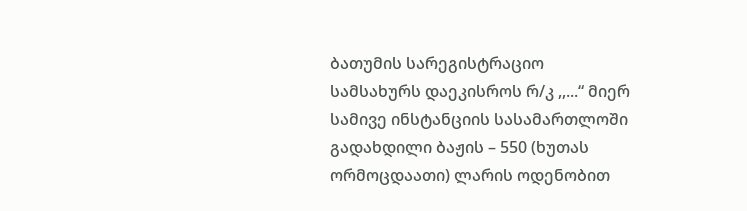ბათუმის სარეგისტრაციო სამსახურს დაეკისროს რ/კ ,,...“ მიერ სამივე ინსტანციის სასამართლოში გადახდილი ბაჟის – 550 (ხუთას ორმოცდაათი) ლარის ოდენობით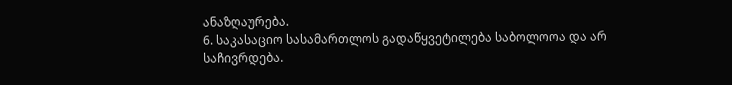ანაზღაურება.
6. საკასაციო სასამართლოს გადაწყვეტილება საბოლოოა და არ საჩივრდება.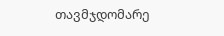თავმჯდომარე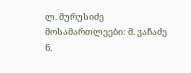ლ. მურუსიძე
მოსამართლეები: მ. ვაჩაძე
ნ.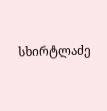სხირტლაძე